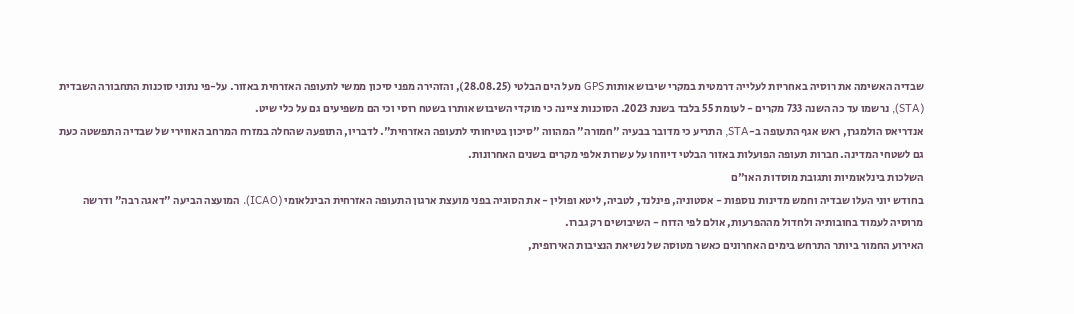שבדיה האשימה את רוסיה באחריות לעלייה דרמטית במקרי שיבוש אותות GPS מעל הים הבלטי (28.08.25), והזהירה מפני סיכון ממשי לתעופה האזרחית באזור. על-פי נתוני סוכנות התחבורה השבדית (STA), נרשמו עד כה השנה 733 מקרים - לעומת 55 בלבד בשנת 2023. הסוכנות ציינה כי מוקדי השיבוש אותרו בשטח רוסי וכי הם משפיעים גם על כלי שיט.
אנדריאס הולמגרן, ראש אגף התעופה ב-STA, התריע כי מדובר בבעיה "חמורה" המהווה "סיכון בטיחותי לתעופה האזרחית". לדבריו, התופעה שהחלה במזרח המרחב האווירי של שבדיה התפשטה כעת גם לשטחי המדינה. חברות תעופה הפועלות באזור הבלטי דיווחו על עשרות אלפי מקרים בשנים האחרונות.
השלכות בינלאומיות ותגובת מוסדות האו"ם
בחודש יוני העלו שבדיה וחמש מדינות נוספות - אסטוניה, פינלנד, לטביה, ליטא ופולין - את הסוגיה בפני מועצת ארגון התעופה האזרחית הבינלאומי (ICAO). המועצה הביעה "דאגה רבה" ודרשה מרוסיה לעמוד בחובותיה ולחדול מההפרעות, אולם לפי הדוח - השיבושים רק גברו.
האירוע החמור ביותר התרחש בימים האחרונים כאשר מטוסה של נשיאת הנציבות האירופית,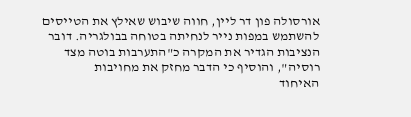אורסולה פון דר ליין, חווה שיבוש שאילץ את הטייסים להשתמש במפות נייר לנחיתה בטוחה בבולגריה. דובר הנציבות הגדיר את המקרה כ"התערבות בוטה מצד רוסיה", והוסיף כי הדבר מחזק את מחויבות
האיחוד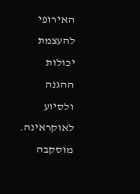האירופי להעצמת יכולות ההגנה ולסיוע לאוקראינה.
מוסקבה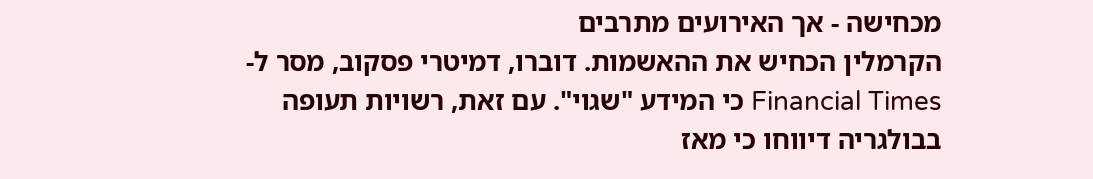מכחישה - אך האירועים מתרבים
הקרמלין הכחיש את ההאשמות. דוברו, דמיטרי פסקוב, מסר ל-Financial Times כי המידע "שגוי". עם זאת, רשויות תעופה בבולגריה דיווחו כי מאז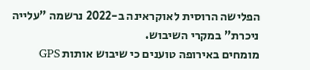הפלישה הרוסית לאוקראינה ב-2022 נרשמה "עלייה ניכרת" במקרי השיבוש.
מומחים באירופה טוענים כי שיבוש אותות GPS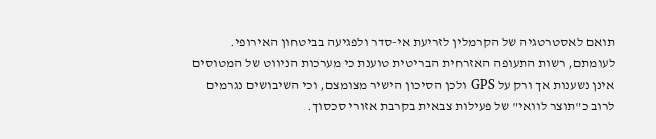תואם לאסטרטגיה של הקרמלין לזריעת אי-סדר ולפגיעה בביטחון האירופי. לעומתם, רשות התעופה האזרחית הבריטית טוענת כי מערכות הניווט של המטוסים אינן נשענות אך ורק על GPS ולכן הסיכון הישיר מצומצם, וכי השיבושים נגרמים לרוב כ"תוצר לוואי" של פעילות צבאית בקרבת אזורי סכסוך.